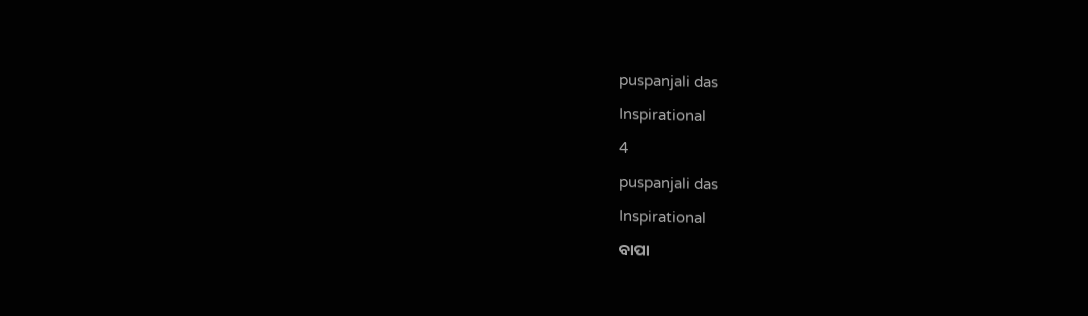puspanjali das

Inspirational

4

puspanjali das

Inspirational

ବାପା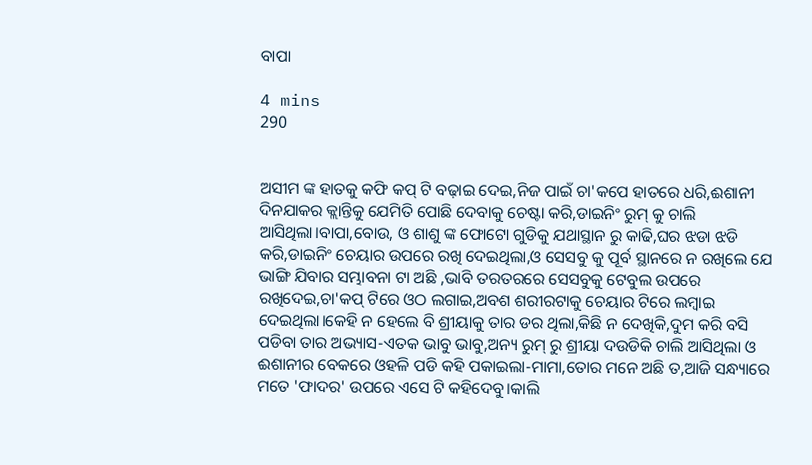ବାପା

4 mins
290


ଅସୀମ ଙ୍କ ହାତକୁ କଫି କପ୍ ଟି ବଢ଼ାଇ ଦେଇ,ନିଜ ପାଇଁ ଚା'କପେ ହାତରେ ଧରି,ଈଶାନୀ ଦିନଯାକର କ୍ଲାନ୍ତିକୁ ଯେମିତି ପୋଛି ଦେବାକୁ ଚେଷ୍ଟା କରି,ଡାଇନିଂ ରୁମ୍ କୁ ଚାଲି ଆସିଥିଲା।ବାପା,ବୋଉ, ଓ ଶାଶୁ ଙ୍କ ଫୋଟୋ ଗୁଡିକୁ ଯଥାସ୍ଥାନ ରୁ କାଢି,ଘର ଝଡା ଝଡି କରି,ଡାଇନିଂ ଚେୟାର ଉପରେ ରଖି ଦେଇଥିଲା,ଓ ସେସବୁ କୁ ପୂର୍ବ ସ୍ଥାନରେ ନ ରଖିଲେ ଯେ ଭାଙ୍ଗି ଯିବାର ସମ୍ଭାବନା ଟା ଅଛି ,ଭାବି ତରତରରେ ସେସବୁକୁ ଟେବୁଲ ଉପରେ ରଖିଦେଇ,ଚା'କପ୍ ଟିରେ ଓଠ ଲଗାଇ,ଅବଶ ଶରୀରଟାକୁ ଚେୟାର ଟିରେ ଲମ୍ବାଇ ଦେଇଥିଲା।କେହି ନ ହେଲେ ବି ଶ୍ରୀୟାକୁ ତାର ଡର ଥିଲା,କିଛି ନ ଦେଖିକି,ଦୁମ କରି ବସି ପଡିବା ତାର ଅଭ୍ୟାସ-ଏତକ ଭାବୁ ଭାବୁ,ଅନ୍ୟ ରୁମ୍ ରୁ ଶ୍ରୀୟା ଦଉଡିକି ଚାଲି ଆସିଥିଲା ଓ ଈଶାନୀର ବେକରେ ଓହଳି ପଡି କହି ପକାଇଲା-ମାମା,ତୋର ମନେ ଅଛି ତ,ଆଜି ସନ୍ଧ୍ୟାରେ ମତେ 'ଫାଦର' ଉପରେ ଏସେ ଟି କହିଦେବୁ।କାଲି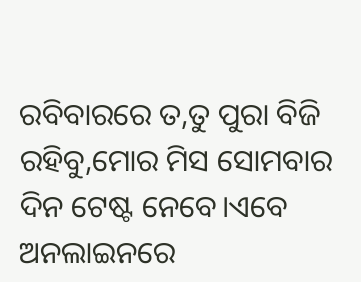ରବିବାରରେ ତ,ତୁ ପୁରା ବିଜି ରହିବୁ,ମୋର ମିସ ସୋମବାର ଦିନ ଟେଷ୍ଟ ନେବେ।ଏବେ ଅନଲାଇନରେ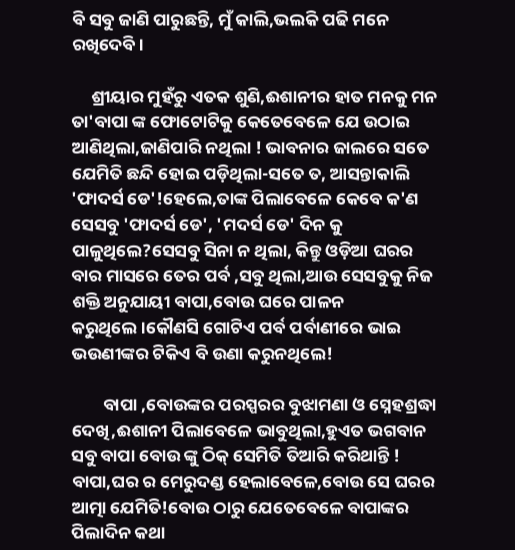ବି ସବୁ ଜାଣି ପାରୁଛନ୍ତି, ମୁଁ କାଲି,ଭଲକି ପଢି ମନେ ରଖିଦେବି।

     ଶ୍ରୀୟାର ମୁହଁରୁ ଏତକ ଶୁଣି,ଈଶାନୀର ହାତ ମନକୁ ମନ ତା'ବାପା ଙ୍କ ଫୋଟୋଟିକୁ କେତେବେଳେ ଯେ ଉଠାଇ ଆଣିଥିଲା,ଜାଣିପାରି ନଥିଲା ! ଭାବନାର ଜାଲରେ ସତେ ଯେମିତି ଛନ୍ଦି ହୋଇ ପଡ଼ିଥିଲା-ସତେ ତ, ଆସନ୍ତାକାଲି 'ଫାଦର୍ସ ଡେ'!ହେଲେ,ତାଙ୍କ ପିଲାବେଳେ କେବେ କ'ଣ ସେସବୁ 'ଫାଦର୍ସ ଡେ', 'ମଦର୍ସ ଡେ' ଦିନ କୁ ପାଳୁଥିଲେ?ସେସବୁ ସିନା ନ ଥିଲା, କିନ୍ତୁ ଓଡ଼ିଆ ଘରର ବାର ମାସରେ ତେର ପର୍ବ ,ସବୁ ଥିଲା,ଆଉ ସେସବୁକୁ ନିଜ ଶକ୍ତି ଅନୁଯାୟୀ ବାପା,ବୋଉ ଘରେ ପାଳନ କରୁଥିଲେ।କୌଣସି ଗୋଟିଏ ପର୍ବ ପର୍ବାଣୀରେ ଭାଇ ଭଉଣୀଙ୍କର ଟିକିଏ ବି ଉଣା କରୁନଥିଲେ!

        ବାପା ,ବୋଉଙ୍କର ପରସ୍ପରର ବୁଝାମଣା ଓ ସ୍ନେହଶ୍ରଦ୍ଧା ଦେଖି,ଈଶାନୀ ପିଲାବେଳେ ଭାବୁଥିଲା,ହୁଏତ ଭଗବାନ ସବୁ ବାପା ବୋଉ ଙ୍କୁ ଠିକ୍ ସେମିତି ତିଆରି କରିଥାନ୍ତି ! ବାପା,ଘର ର ମେରୁଦଣ୍ଡ ହେଲାବେଳେ,ବୋଉ ସେ ଘରର ଆତ୍ମା ଯେମିତି!ବୋଉ ଠାରୁ ଯେତେବେଳେ ବାପାଙ୍କର ପିଲାଦିନ କଥା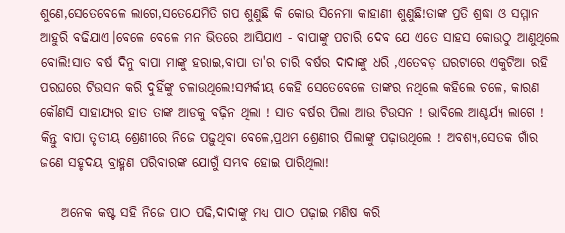ଶୁଣେ,ସେତେବେଳେ ଲାଗେ,ସତେଯେମିତି ଗପ ଶୁଣୁଛି କି କୋଉ ସିନେମା କାହାଣୀ ଶୁଣୁଛି!ତାଙ୍କ ପ୍ରତି ଶ୍ରଦ୍ଧା ଓ ସମ୍ମାନ ଆହୁରି ବଢିଯାଏ।ବେଳେ ବେଳେ ମନ ଭିତରେ ଆସିଯାଏ - ବାପାଙ୍କୁ ପଚାରି ଦେବ ଯେ ଏତେ ସାହସ କୋଉଠୁ ଆଣୁଥିଲେ ବୋଲି!ସାତ ବର୍ଷ ଦିନୁ ବାପା ମାଙ୍କୁ ହରାଇ,ବାପା ତା'ର ଚାରି ବର୍ଷର ଦାଦାଙ୍କୁ ଧରି ,ଏତେବଡ଼ ଘରଟାରେ ଏକୁଟିଆ ରହି ପରଘରେ ଟିଉସନ କରି ଦୁହିଁଙ୍କୁ ଚଳାଉଥିଲେ!ସମ୍ପର୍କୀୟ କେହି ସେତେବେଳେ ତାଙ୍କର ନଥିଲେ କହିଲେ ଚଳେ, କାରଣ କୌଣସି ସାହାଯ୍ୟର ହାତ ତାଙ୍କ ଆଡକୁ ବଢ଼ିନ ଥିଲା ! ସାତ ବର୍ଷର ପିଲା ଆଉ ଟିଉସନ ! ଭାବିଲେ ଆଶ୍ଚର୍ଯ୍ୟ ଲାଗେ ! କିନ୍ତୁ ବାପା ତୃତୀୟ ଶ୍ରେଣୀରେ ନିଜେ ପଢ଼ୁଥିବା ବେଳେ,ପ୍ରଥମ ଶ୍ରେଣୀର ପିଲାଙ୍କୁ ପଢ଼ାଉଥିଲେ ! ଅବଶ୍ୟ,ସେତକ ଗାଁର ଜଣେ ସହୃଦୟ ବ୍ରାହ୍ମଣ ପରିବାରଙ୍କ ଯୋଗୁଁ ସମ୍ଭବ ହୋଇ ପାରିଥିଲା!

    ଅନେକ କଷ୍ଟ ସହି ନିଜେ ପାଠ ପଢି,ଦାଦାଙ୍କୁ ମଧ୍ୟ ପାଠ ପଢ଼ାଇ ମଣିଷ କରି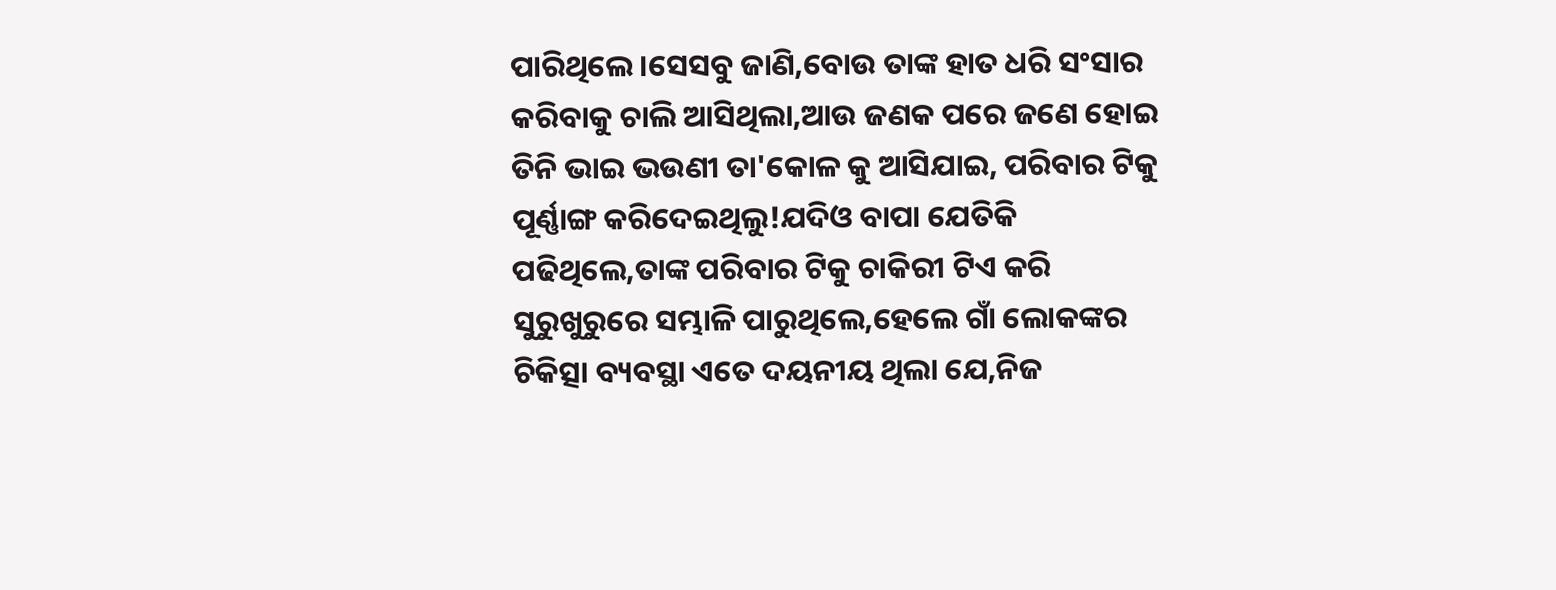ପାରିଥିଲେ।ସେସବୁ ଜାଣି,ବୋଉ ତାଙ୍କ ହାତ ଧରି ସଂସାର କରିବାକୁ ଚାଲି ଆସିଥିଲା,ଆଉ ଜଣକ ପରେ ଜଣେ ହୋଇ ତିନି ଭାଇ ଭଉଣୀ ତା'କୋଳ କୁ ଆସିଯାଇ, ପରିବାର ଟିକୁ ପୂର୍ଣ୍ଣାଙ୍ଗ କରିଦେଇଥିଲୁ!ଯଦିଓ ବାପା ଯେତିକି ପଢିଥିଲେ,ତାଙ୍କ ପରିବାର ଟିକୁ ଚାକିରୀ ଟିଏ କରି ସୁରୁଖୁରୁରେ ସମ୍ଭାଳି ପାରୁଥିଲେ,ହେଲେ ଗାଁ ଲୋକଙ୍କର ଚିକିତ୍ସା ବ୍ୟବସ୍ଥା ଏତେ ଦୟନୀୟ ଥିଲା ଯେ,ନିଜ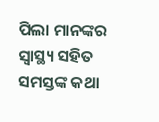ପିଲା ମାନଙ୍କର ସ୍ୱାସ୍ଥ୍ୟ ସହିତ ସମସ୍ତଙ୍କ କଥା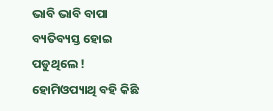ଭାବି ଭାବି ବାପା ବ୍ୟତିବ୍ୟସ୍ତ ହୋଇ ପଡୁଥିଲେ ! ହୋମିଓପ୍ୟାଥି ବହି କିଛି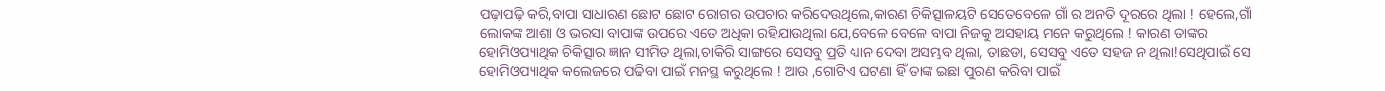ପଢ଼ାପଢ଼ି କରି,ବାପା ସାଧାରଣ ଛୋଟ ଛୋଟ ରୋଗର ଉପଚାର କରିଦେଉଥିଲେ,କାରଣ ଚିକିତ୍ସାଳୟଟି ସେତେବେଳେ ଗାଁ ର ଅନତି ଦୂରରେ ଥିଲା ! ହେଲେ,ଗାଁ ଲୋକଙ୍କ ଆଶା ଓ ଭରସା ବାପାଙ୍କ ଉପରେ ଏତେ ଅଧିକା ରହିଯାଉଥିଲା ଯେ,ବେଳେ ବେଳେ ବାପା ନିଜକୁ ଅସହାୟ ମନେ କରୁଥିଲେ ! କାରଣ ତାଙ୍କର ହୋମିଓପ୍ୟାଥିକ ଚିକିତ୍ସାର ଜ୍ଞାନ ସୀମିତ ଥିଲା,ଚାକିରି ସାଙ୍ଗରେ ସେସବୁ ପ୍ରତି ଧ୍ୟାନ ଦେବା ଅସମ୍ଭବ ଥିଲା, ତାଛଡା, ସେସବୁ ଏତେ ସହଜ ନ ଥିଲା!ସେଥିପାଇଁ ସେ ହୋମିଓପ୍ୟାଥିକ କଲେଜରେ ପଢିବା ପାଇଁ ମନସ୍ଥ କରୁଥିଲେ ! ଆଉ ,ଗୋଟିଏ ଘଟଣା ହିଁ ତାଙ୍କ ଇଛା ପୁରଣ କରିବା ପାଇଁ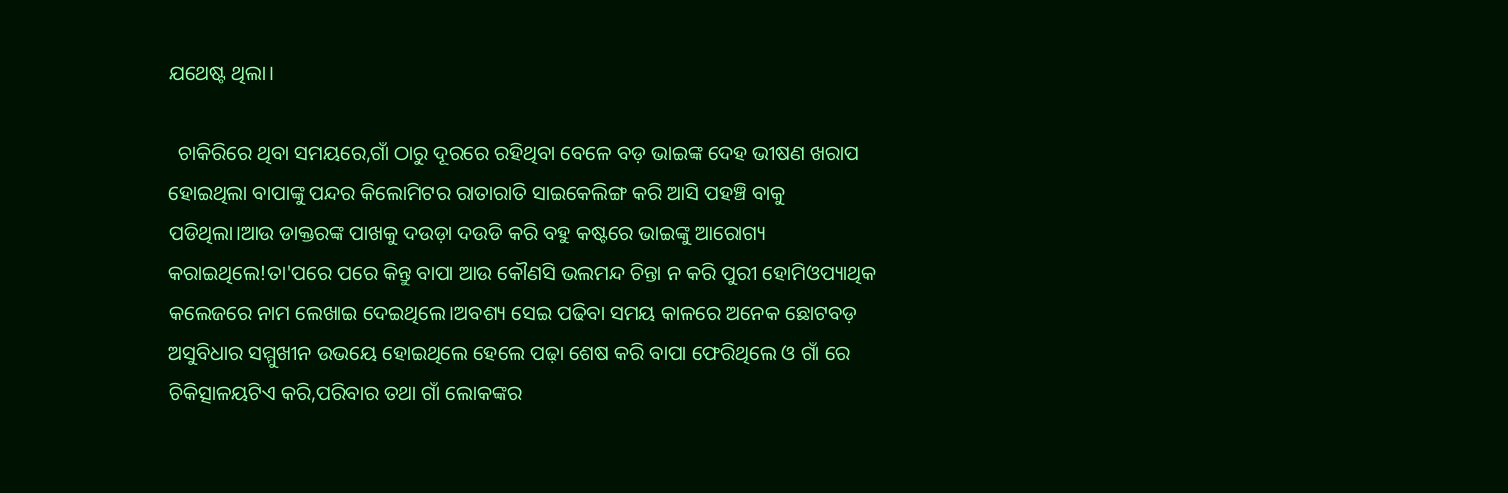ଯଥେଷ୍ଟ ଥିଲା।

  ଚାକିରିରେ ଥିବା ସମୟରେ,ଗାଁ ଠାରୁ ଦୂରରେ ରହିଥିବା ବେଳେ ବଡ଼ ଭାଇଙ୍କ ଦେହ ଭୀଷଣ ଖରାପ ହୋଇଥିଲା ବାପାଙ୍କୁ ପନ୍ଦର କିଲୋମିଟର ରାତାରାତି ସାଇକେଲିଙ୍ଗ କରି ଆସି ପହଞ୍ଚି ବାକୁ ପଡିଥିଲା।ଆଉ ଡାକ୍ତରଙ୍କ ପାଖକୁ ଦଉଡ଼ା ଦଉଡି କରି ବହୁ କଷ୍ଟରେ ଭାଇଙ୍କୁ ଆରୋଗ୍ୟ କରାଇଥିଲେ!ତା'ପରେ ପରେ କିନ୍ତୁ ବାପା ଆଉ କୌଣସି ଭଲମନ୍ଦ ଚିନ୍ତା ନ କରି ପୁରୀ ହୋମିଓପ୍ୟାଥିକ କଲେଜରେ ନାମ ଲେଖାଇ ଦେଇଥିଲେ।ଅବଶ୍ୟ ସେଇ ପଢିବା ସମୟ କାଳରେ ଅନେକ ଛୋଟବଡ଼ ଅସୁବିଧାର ସମ୍ମୁଖୀନ ଉଭୟେ ହୋଇଥିଲେ ହେଲେ ପଢ଼ା ଶେଷ କରି ବାପା ଫେରିଥିଲେ ଓ ଗାଁ ରେ ଚିକିତ୍ସାଳୟଟିଏ କରି,ପରିବାର ତଥା ଗାଁ ଲୋକଙ୍କର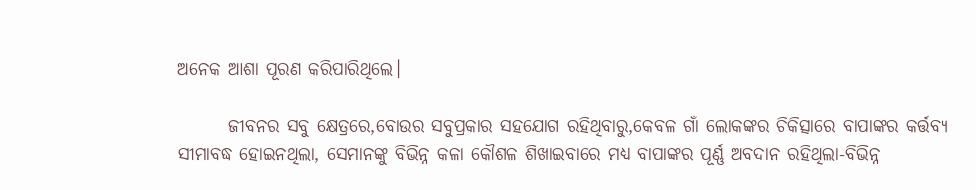ଅନେକ ଆଶା ପୂରଣ କରିପାରିଥିଲେ।

       ଜୀବନର ସବୁ କ୍ଷେତ୍ରରେ,ବୋଉର ସବୁପ୍ରକାର ସହଯୋଗ ରହିଥିବାରୁ,କେବଳ ଗାଁ ଲୋକଙ୍କର ଚିକିତ୍ସାରେ ବାପାଙ୍କର କର୍ତ୍ତବ୍ୟ ସୀମାବଦ୍ଧ ହୋଇନଥିଲା, ସେମାନଙ୍କୁ ବିଭିନ୍ନ କଳା କୌଶଳ ଶିଖାଇବାରେ ମଧ୍ୟ ବାପାଙ୍କର ପୂର୍ଣ୍ଣ ଅବଦାନ ରହିଥିଲା-ବିଭିନ୍ନ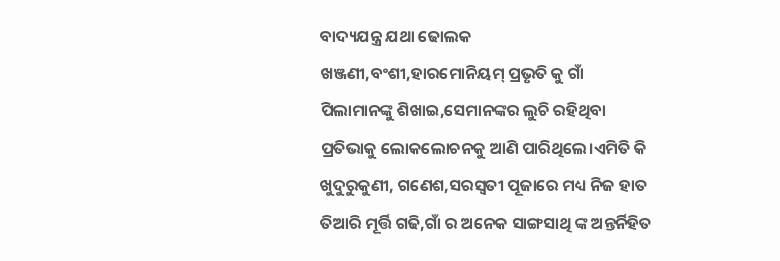ବାଦ୍ୟଯନ୍ତ୍ର ଯଥା ଢୋଲକ ଖଞ୍ଜଣୀ,ବଂଶୀ,ହାରମୋନିୟମ୍ ପ୍ରଭୃତି କୁ ଗାଁ ପିଲାମାନଙ୍କୁ ଶିଖାଇ,ସେମାନଙ୍କର ଲୁଚି ରହିଥିବା ପ୍ରତିଭାକୁ ଲୋକଲୋଚନକୁ ଆଣି ପାରିଥିଲେ।ଏମିତି କି ଖୁଦୁରୁକୁଣୀ, ଗଣେଶ,ସରସ୍ୱତୀ ପୂଜାରେ ମଧ୍ୟ ନିଜ ହାତ ତିଆରି ମୂର୍ତ୍ତି ଗଢି,ଗାଁ ର ଅନେକ ସାଙ୍ଗସାଥି ଙ୍କ ଅନ୍ତର୍ନିହିତ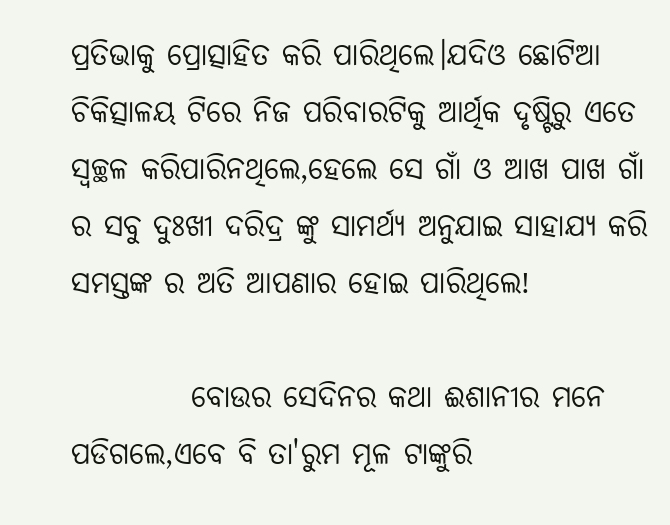ପ୍ରତିଭାକୁ ପ୍ରୋତ୍ସାହିତ କରି ପାରିଥିଲେ।ଯଦିଓ ଛୋଟିଆ ଚିକିତ୍ସାଳୟ ଟିରେ ନିଜ ପରିବାରଟିକୁ ଆର୍ଥିକ ଦୃଷ୍ଟିରୁ ଏତେ ସ୍ୱଚ୍ଛଳ କରିପାରିନଥିଲେ,ହେଲେ ସେ ଗାଁ ଓ ଆଖ ପାଖ ଗାଁ ର ସବୁ ଦୁଃଖୀ ଦରିଦ୍ର ଙ୍କୁ ସାମର୍ଥ୍ୟ ଅନୁଯାଇ ସାହାଯ୍ୟ କରି ସମସ୍ତଙ୍କ ର ଅତି ଆପଣାର ହୋଇ ପାରିଥିଲେ!

          ବୋଉର ସେଦିନର କଥା ଈଶାନୀର ମନେ ପଡିଗଲେ,ଏବେ ବି ତା'ରୁମ ମୂଳ ଟାଙ୍କୁରି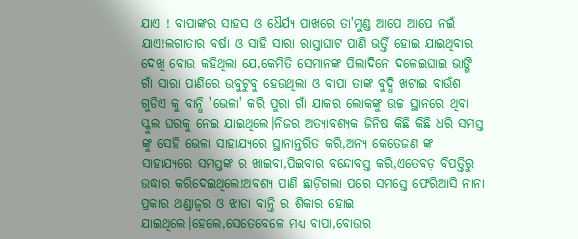ଯାଏ ! ବାପାଙ୍କର ସାହସ ଓ ଧୈର୍ଯ୍ୟ ପାଖରେ ତା'ମୁଣ୍ଡ ଆପେ ଆପେ ନଇଁ ଯାଏ!ଲଗାତାର ବର୍ଷା ଓ ସାହି ସାରା ରାସ୍ତାଘାଟ ପାଣି ଭର୍ତ୍ତି ହୋଇ ଯାଇଥିବାର ଦେଖି ବୋଉ କହିଥିଲା ଯେ,କେମିତି ସେମାନଙ୍କ ପିଲାଦିନେ ଦଳେଇଘାଇ ଭାଙ୍ଗି ଗାଁ ସାରା ପାଣିରେ ଉବୁଟୁବୁ ହେଉଥିଲା ଓ ବାପା ତାଙ୍କ ବୁଦ୍ଧି ଖଟାଇ ବାଉଁଶ ଗୁଡିଏ କୁ ବାନ୍ଧି 'ଭେଳା' କରି ପୁରା ଗାଁ ଯାକର ଲୋକଙ୍କୁ ଉଚ୍ଚ ସ୍ଥାନରେ ଥିବା ସ୍କୁଲ ଘରକୁ ନେଇ ଯାଇଥିଲେ।ନିଜର ଅତ୍ୟାବଶ୍ୟକ ଜିନିଷ କିଛି କିଛି ଧରି ସମସ୍ତ ଙ୍କୁ ସେହି ଭେଳା ସାହାଯ୍ୟରେ ସ୍ଥାନାନ୍ତରିତ କରି,ଅନ୍ୟ କେତେଜଣ ଙ୍କ ସାହାଯ୍ୟରେ ସମସ୍ତଙ୍କ ର ଖାଇବା,ପିଇବାର ବନ୍ଦୋବସ୍ତ କରି,ଏତେବଡ଼ ବିପତ୍ତିରୁ ଉଦ୍ଧାର କରିଦେଇଥିଲେ!ଅବଶ୍ୟ ପାଣି ଛାଡ଼ିଗଲା ପରେ ସମସ୍ତେ ଫେରିଆସି ନାନା ପ୍ରକାର ଥଣ୍ଡାଜ୍ବର ଓ ଝାଡା ବାନ୍ତି ର ଶିକାର ହୋଇ ଯାଇଥିଲେ।ହେଲେ,ସେତେବେଳେ ମଧ୍ୟ ବାପା,ବୋଉର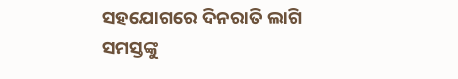ସହଯୋଗରେ ଦିନରାତି ଲାଗି ସମସ୍ତଙ୍କୁ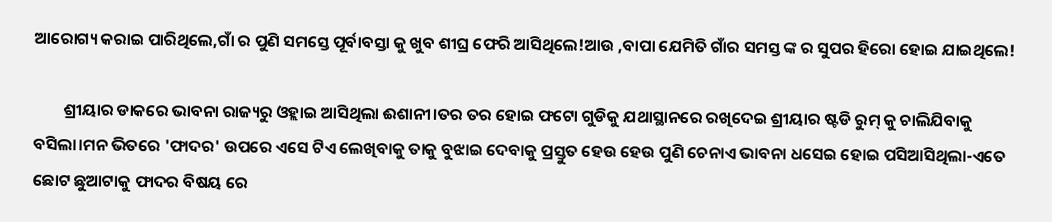ଆରୋଗ୍ୟ କରାଇ ପାରିଥିଲେ,ଗାଁ ର ପୁଣି ସମସ୍ତେ ପୂର୍ବାବସ୍ତା କୁ ଖୁବ ଶୀଘ୍ର ଫେରି ଆସିଥିଲେ!ଆଉ ,ବାପା ଯେମିତି ଗାଁର ସମସ୍ତ ଙ୍କ ର ସୁପର ହିରୋ ହୋଇ ଯାଇଥିଲେ!

        ଶ୍ରୀୟାର ଡାକରେ ଭାବନା ରାଜ୍ୟରୁ ଓହ୍ଲାଇ ଆସିଥିଲା ଈଶାନୀ।ତର ତର ହୋଇ ଫଟୋ ଗୁଡିକୁ ଯଥାସ୍ଥାନରେ ରଖିଦେଇ ଶ୍ରୀୟାର ଷ୍ଟଡି ରୁମ୍ କୁ ଚାଲିଯିବାକୁ ବସିଲା।ମନ ଭିତରେ 'ଫାଦର' ଉପରେ ଏସେ ଟିଏ ଲେଖିବାକୁ ତାକୁ ବୁଝାଇ ଦେବାକୁ ପ୍ରସ୍ତୁତ ହେଉ ହେଉ ପୁଣି ଚେନାଏ ଭାବନା ଧସେଇ ହୋଇ ପସିଆସିଥିଲା-ଏତେ ଛୋଟ ଛୁଆଟାକୁ ଫାଦର ବିଷୟ ରେ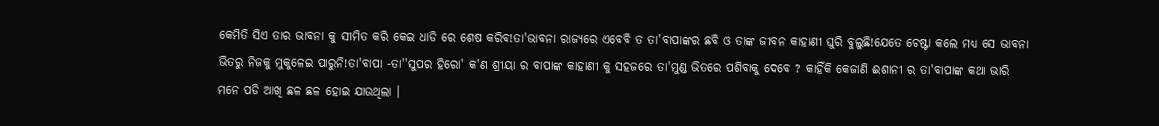କେମିତି ସିଏ ତାର ଭାବନା କୁ ସୀମିତ କରି କେଇ ଧାଡି ରେ ଶେଷ କରିବ!ତା'ଭାବନା ରାଜ୍ୟରେ ଏବେବି ତ ତା'ବାପାଙ୍କର ଛବି ଓ ତାଙ୍କ ଜୀବନ କାହାଣୀ ଘୁରି ବୁଲୁଛି!ଯେତେ ଚେଷ୍ଟା କଲେ ମଧ୍ୟ ସେ ଭାବନା ଭିତରୁ ନିଜକୁ ମୁକୁଳେଇ ପାରୁନି!ତା'ବାପା -ତା''ସୁପର ହିରୋ' କ'ଣ ଶ୍ରୀୟା ର ବାପାଙ୍କ କାହାଣୀ କୁ ସହଜରେ ତା'ମୁଣ୍ଡ ଭିତରେ ପଶିବାକୁ ଦେବେ ? କାହିଁକି କେଜାଣି ଈଶାନୀ ର ତା'ବାପାଙ୍କ କଥା ଭାରି ମନେ ପଡି ଆଖି ଛଳ ଛଳ ହୋଇ ଯାଉଥିଲା ।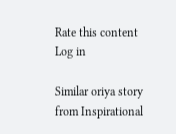Rate this content
Log in

Similar oriya story from Inspirational